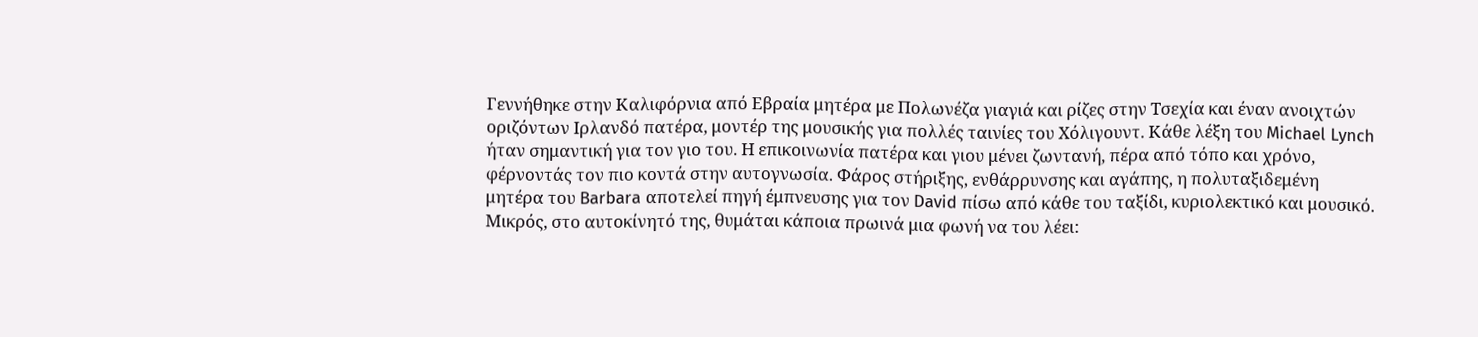Γεννήθηκε στην Καλιφόρνια από Εβραία μητέρα με Πολωνέζα γιαγιά και ρίζες στην Τσεχία και έναν ανοιχτών οριζόντων Ιρλανδό πατέρα, μοντέρ της μουσικής για πολλές ταινίες του Χόλιγουντ. Κάθε λέξη του Michael Lynch ήταν σημαντική για τον γιο του. Η επικοινωνία πατέρα και γιου μένει ζωντανή, πέρα από τόπο και χρόνο, φέρνοντάς τον πιο κοντά στην αυτογνωσία. Φάρος στήριξης, ενθάρρυνσης και αγάπης, η πολυταξιδεμένη μητέρα του Barbara αποτελεί πηγή έμπνευσης για τον David πίσω από κάθε του ταξίδι, κυριολεκτικό και μουσικό. Μικρός, στο αυτοκίνητό της, θυμάται κάποια πρωινά μια φωνή να του λέει: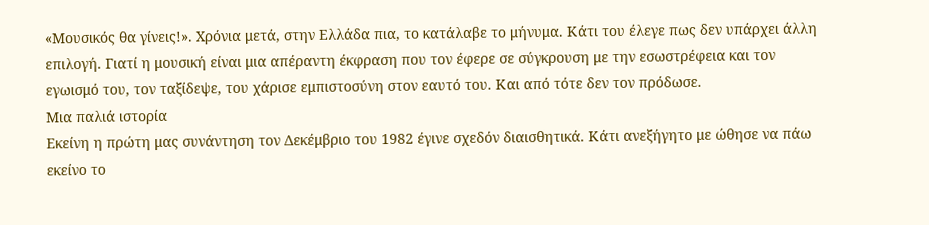«Μουσικός θα γίνεις!». Χρόνια μετά, στην Ελλάδα πια, το κατάλαβε το μήνυμα. Κάτι του έλεγε πως δεν υπάρχει άλλη επιλογή. Γιατί η μουσική είναι μια απέραντη έκφραση που τον έφερε σε σύγκρουση με την εσωστρέφεια και τον εγωισμό του, τον ταξίδεψε, του χάρισε εμπιστοσύνη στον εαυτό του. Και από τότε δεν τον πρόδωσε.
Μια παλιά ιστορία
Εκείνη η πρώτη μας συνάντηση τον Δεκέμβριο του 1982 έγινε σχεδόν διαισθητικά. Κάτι ανεξήγητο με ώθησε να πάω εκείνο το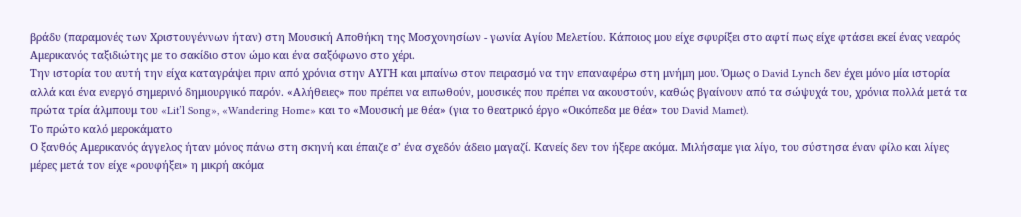βράδυ (παραμονές των Χριστουγέννων ήταν) στη Μουσική Αποθήκη της Μοσχονησίων - γωνία Αγίου Μελετίου. Κάποιος μου είχε σφυρίξει στο αφτί πως είχε φτάσει εκεί ένας νεαρός Αμερικανός ταξιδιώτης με το σακίδιο στον ώμο και ένα σαξόφωνο στο χέρι.
Την ιστορία του αυτή την είχα καταγράψει πριν από χρόνια στην ΑΥΓΗ και μπαίνω στον πειρασμό να την επαναφέρω στη μνήμη μου. Όμως ο David Lynch δεν έχει μόνο μία ιστορία αλλά και ένα ενεργό σημερινό δημιουργικό παρόν. «Αλήθειες» που πρέπει να ειπωθούν, μουσικές που πρέπει να ακουστούν, καθώς βγαίνουν από τα σώψυχά του, χρόνια πολλά μετά τα πρώτα τρία άλμπουμ του «Lit’l Song», «Wandering Home» και το «Μουσική με θέα» (για το θεατρικό έργο «Οικόπεδα με θέα» του David Mamet).
Το πρώτο καλό μεροκάματο
Ο ξανθός Αμερικανός άγγελος ήταν μόνος πάνω στη σκηνή και έπαιζε σ’ ένα σχεδόν άδειο μαγαζί. Κανείς δεν τον ήξερε ακόμα. Μιλήσαμε για λίγο, του σύστησα έναν φίλο και λίγες μέρες μετά τον είχε «ρουφήξει» η μικρή ακόμα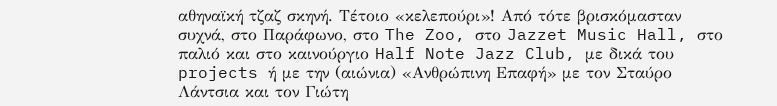αθηναϊκή τζαζ σκηνή. Τέτοιο «κελεπούρι»! Από τότε βρισκόμασταν συχνά, στο Παράφωνο, στο The Zoo, στο Jazzet Music Hall, στο παλιό και στο καινούργιο Half Note Jazz Club, με δικά του projects ή με την (αιώνια) «Ανθρώπινη Επαφή» με τον Σταύρο Λάντσια και τον Γιώτη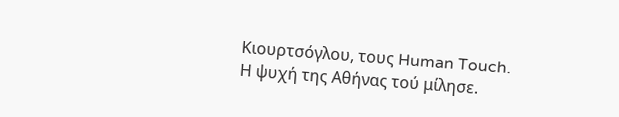Κιουρτσόγλου, τους Human Touch.
Η ψυχή της Αθήνας τού μίλησε.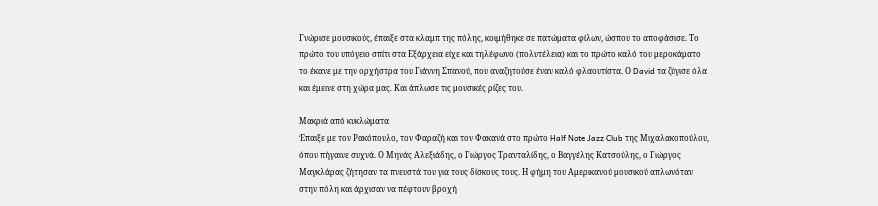Γνώρισε μουσικούς, έπαιξε στα κλαμπ της πόλης, κοιμήθηκε σε πατώματα φίλων, ώσπου το αποφάσισε. Το πρώτο του υπόγειο σπίτι στα Εξάρχεια είχε και τηλέφωνο (πολυτέλεια) και το πρώτο καλό του μεροκάματο το έκανε με την ορχήστρα του Γιάννη Σπανού, που αναζητούσε έναν καλό φλαουτίστα. Ο David τα ζύγισε όλα και έμεινε στη χώρα μας. Και άπλωσε τις μουσικές ρίζες του.

Μακριά από κυκλώματα
Έπαιξε με τον Ρακόπουλο, τον Φαραζή και τον Φακανά στο πρώτο Half Note Jazz Club της Μιχαλακοπούλου, όπου πήγαινε συχνά. Ο Μηνάς Αλεξιάδης, ο Γιώργος Τρανταλίδης, ο Βαγγέλης Κατσούλης, ο Γιώργος Μαγκλάρας ζήτησαν τα πνευστά του για τους δίσκους τους. Η φήμη του Αμερικανού μουσικού απλωνόταν στην πόλη και άρχισαν να πέφτουν βροχή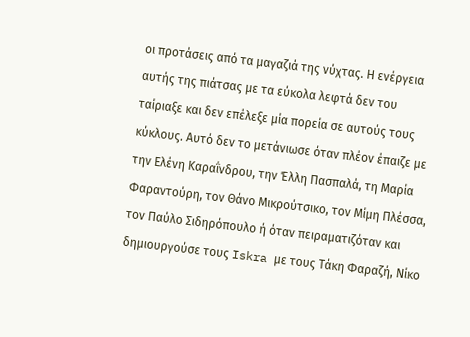οι προτάσεις από τα μαγαζιά της νύχτας. Η ενέργεια αυτής της πιάτσας με τα εύκολα λεφτά δεν του ταίριαξε και δεν επέλεξε μία πορεία σε αυτούς τους κύκλους. Αυτό δεν το μετάνιωσε όταν πλέον έπαιζε με την Ελένη Καραΐνδρου, την Έλλη Πασπαλά, τη Μαρία Φαραντούρη, τον Θάνο Μικρούτσικο, τον Μίμη Πλέσσα, τον Παύλο Σιδηρόπουλο ή όταν πειραματιζόταν και δημιουργούσε τους Iskra με τους Τάκη Φαραζή, Νίκο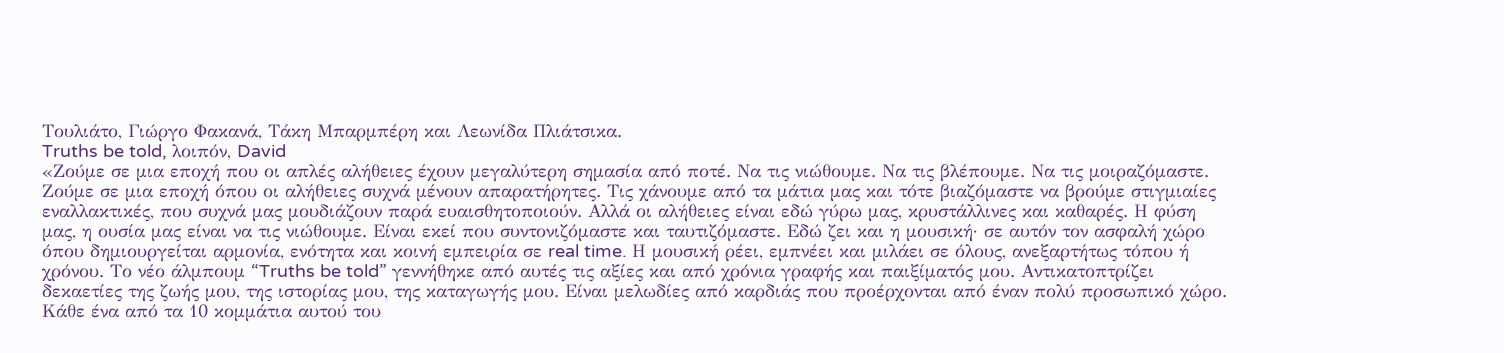Τουλιάτο, Γιώργο Φακανά, Τάκη Μπαρμπέρη και Λεωνίδα Πλιάτσικα.
Truths be told, λοιπόν, David
«Ζούμε σε μια εποχή που οι απλές αλήθειες έχουν μεγαλύτερη σημασία από ποτέ. Να τις νιώθουμε. Να τις βλέπουμε. Να τις μοιραζόμαστε. Ζούμε σε μια εποχή όπου οι αλήθειες συχνά μένουν απαρατήρητες. Τις χάνουμε από τα μάτια μας και τότε βιαζόμαστε να βρούμε στιγμιαίες εναλλακτικές, που συχνά μας μουδιάζουν παρά ευαισθητοποιούν. Αλλά οι αλήθειες είναι εδώ γύρω μας, κρυστάλλινες και καθαρές. Η φύση μας, η ουσία μας είναι να τις νιώθουμε. Είναι εκεί που συντονιζόμαστε και ταυτιζόμαστε. Εδώ ζει και η μουσική· σε αυτόν τον ασφαλή χώρο όπου δημιουργείται αρμονία, ενότητα και κοινή εμπειρία σε real time. Η μουσική ρέει, εμπνέει και μιλάει σε όλους, ανεξαρτήτως τόπου ή χρόνου. Το νέο άλμπουμ “Truths be told” γεννήθηκε από αυτές τις αξίες και από χρόνια γραφής και παιξίματός μου. Αντικατοπτρίζει δεκαετίες της ζωής μου, της ιστορίας μου, της καταγωγής μου. Είναι μελωδίες από καρδιάς που προέρχονται από έναν πολύ προσωπικό χώρο. Κάθε ένα από τα 10 κομμάτια αυτού του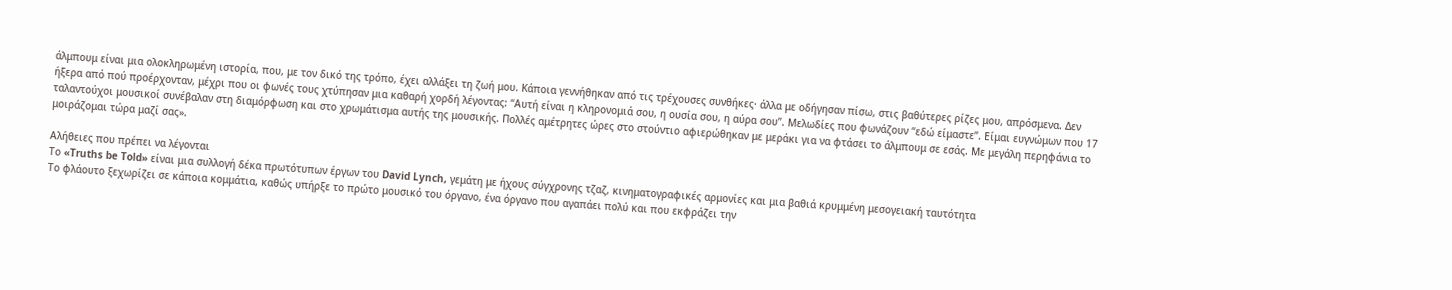άλμπουμ είναι μια ολοκληρωμένη ιστορία, που, με τον δικό της τρόπο, έχει αλλάξει τη ζωή μου. Κάποια γεννήθηκαν από τις τρέχουσες συνθήκες· άλλα με οδήγησαν πίσω, στις βαθύτερες ρίζες μου, απρόσμενα. Δεν ήξερα από πού προέρχονταν, μέχρι που οι φωνές τους χτύπησαν μια καθαρή χορδή λέγοντας: “Αυτή είναι η κληρονομιά σου, η ουσία σου, η αύρα σου”. Μελωδίες που φωνάζουν “εδώ είμαστε”. Είμαι ευγνώμων που 17 ταλαντούχοι μουσικοί συνέβαλαν στη διαμόρφωση και στο χρωμάτισμα αυτής της μουσικής. Πολλές αμέτρητες ώρες στο στούντιο αφιερώθηκαν με μεράκι για να φτάσει το άλμπουμ σε εσάς. Με μεγάλη περηφάνια το μοιράζομαι τώρα μαζί σας».

Αλήθειες που πρέπει να λέγονται
Το «Truths be Told» είναι μια συλλογή δέκα πρωτότυπων έργων του David Lynch, γεμάτη με ήχους σύγχρονης τζαζ, κινηματογραφικές αρμονίες και μια βαθιά κρυμμένη μεσογειακή ταυτότητα
Το φλάουτο ξεχωρίζει σε κάποια κομμάτια, καθώς υπήρξε το πρώτο μουσικό του όργανο, ένα όργανο που αγαπάει πολύ και που εκφράζει την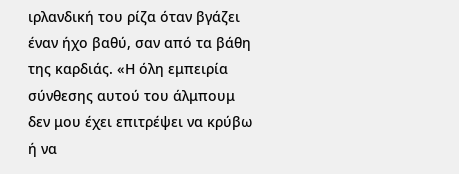ιρλανδική του ρίζα όταν βγάζει έναν ήχο βαθύ, σαν από τα βάθη της καρδιάς. «Η όλη εμπειρία σύνθεσης αυτού του άλμπουμ δεν μου έχει επιτρέψει να κρύβω ή να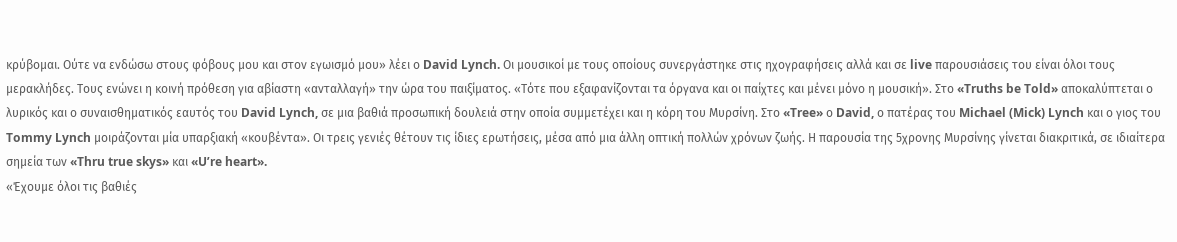κρύβομαι. Ούτε να ενδώσω στους φόβους μου και στον εγωισμό μου» λέει ο David Lynch. Οι μουσικοί με τους οποίους συνεργάστηκε στις ηχογραφήσεις αλλά και σε live παρουσιάσεις του είναι όλοι τους μερακλήδες. Τους ενώνει η κοινή πρόθεση για αβίαστη «ανταλλαγή» την ώρα του παιξίματος. «Τότε που εξαφανίζονται τα όργανα και οι παίχτες και μένει μόνο η μουσική». Στο «Truths be Told» αποκαλύπτεται ο λυρικός και ο συναισθηματικός εαυτός του David Lynch, σε μια βαθιά προσωπική δουλειά στην οποία συμμετέχει και η κόρη του Μυρσίνη. Στο «Tree» ο David, ο πατέρας του Michael (Mick) Lynch και ο γιος του Tommy Lynch μοιράζονται μία υπαρξιακή «κουβέντα». Οι τρεις γενιές θέτουν τις ίδιες ερωτήσεις, μέσα από μια άλλη οπτική πολλών χρόνων ζωής. Η παρουσία της 5χρονης Μυρσίνης γίνεται διακριτικά, σε ιδιαίτερα σημεία των «Thru true skys» και «U’re heart».
«Έχουμε όλοι τις βαθιές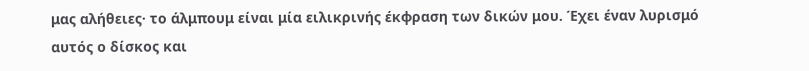μας αλήθειες· το άλμπουμ είναι μία ειλικρινής έκφραση των δικών μου. Έχει έναν λυρισμό αυτός ο δίσκος και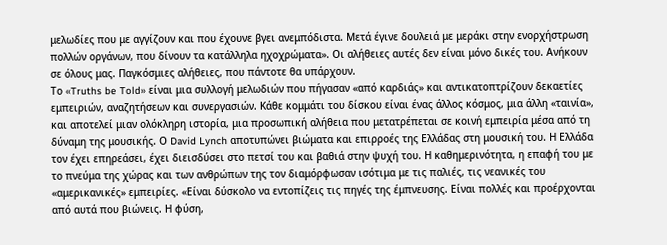μελωδίες που με αγγίζουν και που έχουνε βγει ανεμπόδιστα. Μετά έγινε δουλειά με μεράκι στην ενορχήστρωση πολλών οργάνων, που δίνουν τα κατάλληλα ηχοχρώματα». Οι αλήθειες αυτές δεν είναι μόνο δικές του. Ανήκουν σε όλους μας. Παγκόσμιες αλήθειες, που πάντοτε θα υπάρχουν.
Το «Truths be Told» είναι μια συλλογή μελωδιών που πήγασαν «από καρδιάς» και αντικατοπτρίζουν δεκαετίες εμπειριών, αναζητήσεων και συνεργασιών. Κάθε κομμάτι του δίσκου είναι ένας άλλος κόσμος, μια άλλη «ταινία», και αποτελεί μιαν ολόκληρη ιστορία, μια προσωπική αλήθεια που μετατρέπεται σε κοινή εμπειρία μέσα από τη δύναμη της μουσικής. Ο David Lynch αποτυπώνει βιώματα και επιρροές της Ελλάδας στη μουσική του. Η Ελλάδα τον έχει επηρεάσει, έχει διεισδύσει στο πετσί του και βαθιά στην ψυχή του. Η καθημερινότητα, η επαφή του με το πνεύμα της χώρας και των ανθρώπων της τον διαμόρφωσαν ισότιμα με τις παλιές, τις νεανικές του «αμερικανικές» εμπειρίες. «Είναι δύσκολο να εντοπίζεις τις πηγές της έμπνευσης. Είναι πολλές και προέρχονται από αυτά που βιώνεις. Η φύση,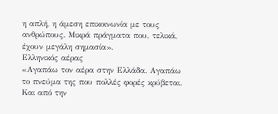η απλή, η άμεση επικοινωνία με τους ανθρώπους. Μικρά πράγματα που, τελικά, έχουν μεγάλη σημασία».
Ελληνικός αέρας
«Αγαπάω τον αέρα στην Ελλάδα. Αγαπάω το πνεύμα της που πολλές φορές κρύβεται. Και από την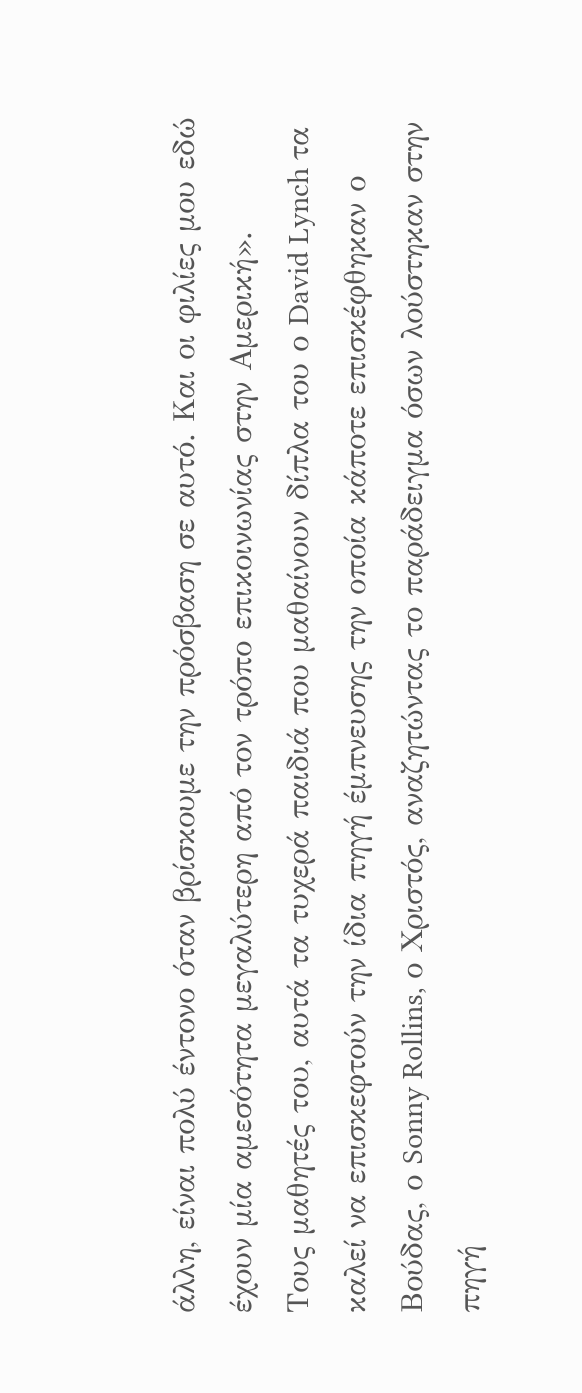άλλη, είναι πολύ έντονο όταν βρίσκουμε την πρόσβαση σε αυτό. Και οι φιλίες μου εδώ έχουν μία αμεσότητα μεγαλύτερη από τον τρόπο επικοινωνίας στην Αμερική».
Τους μαθητές του, αυτά τα τυχερά παιδιά που μαθαίνουν δίπλα του ο David Lynch τα καλεί να επισκεφτούν την ίδια πηγή έμπνευσης την οποία κάποτε επισκέφθηκαν ο Βούδας, ο Sonny Rollins, ο Χριστός, αναζητώντας το παράδειγμα όσων λούστηκαν στην πηγή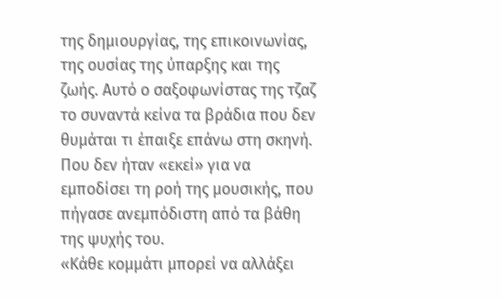της δημιουργίας, της επικοινωνίας, της ουσίας της ύπαρξης και της ζωής. Αυτό ο σαξοφωνίστας της τζαζ το συναντά κείνα τα βράδια που δεν θυμάται τι έπαιξε επάνω στη σκηνή. Που δεν ήταν «εκεί» για να εμποδίσει τη ροή της μουσικής, που πήγασε ανεμπόδιστη από τα βάθη της ψυχής του.
«Κάθε κομμάτι μπορεί να αλλάξει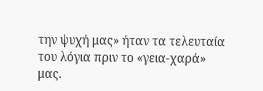την ψυχή μας» ήταν τα τελευταία του λόγια πριν το «γεια-χαρά» μας.